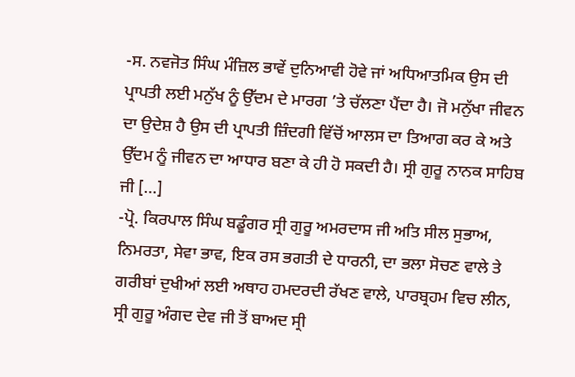-ਸ. ਨਵਜੋਤ ਸਿੰਘ ਮੰਜ਼ਿਲ ਭਾਵੇਂ ਦੁਨਿਆਵੀ ਹੋਵੇ ਜਾਂ ਅਧਿਆਤਮਿਕ ਉਸ ਦੀ ਪ੍ਰਾਪਤੀ ਲਈ ਮਨੁੱਖ ਨੂੰ ਉੱਦਮ ਦੇ ਮਾਰਗ ’ਤੇ ਚੱਲਣਾ ਪੈਂਦਾ ਹੈ। ਜੋ ਮਨੁੱਖਾ ਜੀਵਨ ਦਾ ਉਦੇਸ਼ ਹੈ ਉਸ ਦੀ ਪ੍ਰਾਪਤੀ ਜ਼ਿੰਦਗੀ ਵਿੱਚੋਂ ਆਲਸ ਦਾ ਤਿਆਗ ਕਰ ਕੇ ਅਤੇ ਉੱਦਮ ਨੂੰ ਜੀਵਨ ਦਾ ਆਧਾਰ ਬਣਾ ਕੇ ਹੀ ਹੋ ਸਕਦੀ ਹੈ। ਸ੍ਰੀ ਗੁਰੂ ਨਾਨਕ ਸਾਹਿਬ ਜੀ […]
-ਪ੍ਰੋ. ਕਿਰਪਾਲ ਸਿੰਘ ਬਡੂੰਗਰ ਸ੍ਰੀ ਗੁਰੂ ਅਮਰਦਾਸ ਜੀ ਅਤਿ ਸੀਲ ਸੁਭਾਅ, ਨਿਮਰਤਾ, ਸੇਵਾ ਭਾਵ, ਇਕ ਰਸ ਭਗਤੀ ਦੇ ਧਾਰਨੀ, ਦਾ ਭਲਾ ਸੋਚਣ ਵਾਲੇ ਤੇ ਗਰੀਬਾਂ ਦੁਖੀਆਂ ਲਈ ਅਥਾਹ ਹਮਦਰਦੀ ਰੱਖਣ ਵਾਲੇ, ਪਾਰਬ੍ਰਹਮ ਵਿਚ ਲੀਨ, ਸ੍ਰੀ ਗੁਰੂ ਅੰਗਦ ਦੇਵ ਜੀ ਤੋਂ ਬਾਅਦ ਸ੍ਰੀ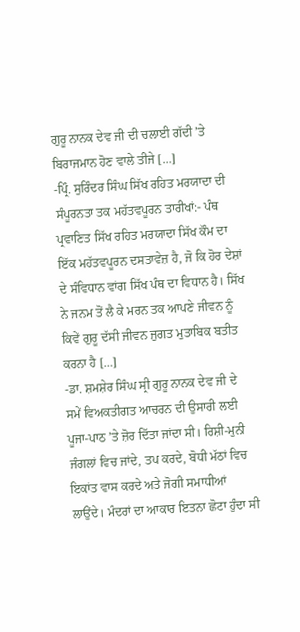ਗੁਰੂ ਨਾਨਕ ਦੇਵ ਜੀ ਦੀ ਚਲਾਈ ਗੱਦੀ ’ਤੇ ਬਿਰਾਜਮਾਨ ਹੋਣ ਵਾਲੇ ਤੀਜੇ […]
-ਪ੍ਰਿੰ. ਸੁਰਿੰਦਰ ਸਿੰਘ ਸਿੱਖ ਰਹਿਤ ਮਰਯਾਦਾ ਦੀ ਸੰਪੂਰਨਤਾ ਤਕ ਮਹੱਤਵਪੂਰਨ ਤਾਰੀਖਾਂ:- ਪੰਥ ਪ੍ਰਵਾਣਿਤ ਸਿੱਖ ਰਹਿਤ ਮਰਯਾਦਾ ਸਿੱਖ ਕੌਮ ਦਾ ਇੱਕ ਮਹੱਤਵਪੂਰਨ ਦਸਤਾਵੇਜ਼ ਹੈ, ਜੋ ਕਿ ਹੋਰ ਦੇਸ਼ਾਂ ਦੇ ਸੰਵਿਧਾਨ ਵਾਂਗ ਸਿੱਖ ਪੰਥ ਦਾ ਵਿਧਾਨ ਹੈ। ਸਿੱਖ ਨੇ ਜਨਮ ਤੋਂ ਲੈ ਕੇ ਮਰਨ ਤਕ ਆਪਣੇ ਜੀਵਨ ਨੂੰ ਕਿਵੇਂ ਗੁਰੂ ਦੱਸੀ ਜੀਵਨ ਜੁਗਤ ਮੁਤਾਬਿਕ ਬਤੀਤ ਕਰਨਾ ਹੈ […]
-ਡਾ. ਸ਼ਮਸ਼ੇਰ ਸਿੰਘ ਸ੍ਰੀ ਗੁਰੂ ਨਾਨਕ ਦੇਵ ਜੀ ਦੇ ਸਮੇਂ ਵਿਅਕਤੀਗਤ ਆਚਰਨ ਦੀ ਉਸਾਰੀ ਲਈ ਪੂਜਾ-ਪਾਠ ’ਤੇ ਜ਼ੋਰ ਦਿੱਤਾ ਜਾਂਦਾ ਸੀ। ਰਿਸ਼ੀ-ਮੁਨੀ ਜੰਗਲਾਂ ਵਿਚ ਜਾਂਦੇ, ਤਪ ਕਰਦੇ, ਬੋਧੀ ਮੱਠਾਂ ਵਿਚ ਇਕਾਂਤ ਵਾਸ ਕਰਦੇ ਅਤੇ ਜੋਗੀ ਸਮਾਧੀਆਂ ਲਾਉਂਦੇ। ਮੰਦਰਾਂ ਦਾ ਆਕਾਰ ਇਤਨਾ ਛੋਟਾ ਹੁੰਦਾ ਸੀ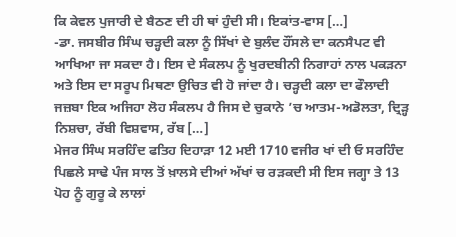ਕਿ ਕੇਵਲ ਪੁਜਾਰੀ ਦੇ ਬੈਠਣ ਦੀ ਹੀ ਥਾਂ ਹੁੰਦੀ ਸੀ। ਇਕਾਂਤ-ਵਾਸ […]
-ਡਾ. ਜਸਬੀਰ ਸਿੰਘ ਚੜ੍ਹਦੀ ਕਲਾ ਨੂੰ ਸਿੱਖਾਂ ਦੇ ਬੁਲੰਦ ਹੌਂਸਲੇ ਦਾ ਕਨਸੈਪਟ ਵੀ ਆਖਿਆ ਜਾ ਸਕਦਾ ਹੈ। ਇਸ ਦੇ ਸੰਕਲਪ ਨੂੰ ਖੁਰਦਬੀਨੀ ਨਿਗਾਹਾਂ ਨਾਲ ਪਕੜਨਾ ਅਤੇ ਇਸ ਦਾ ਸਰੂਪ ਮਿਥਣਾ ਉਚਿਤ ਵੀ ਹੋ ਜਾਂਦਾ ਹੈ। ਚੜ੍ਹਦੀ ਕਲਾ ਦਾ ਫੌਲਾਦੀ ਜਜ਼ਬਾ ਇਕ ਅਜਿਹਾ ਲੋਹ ਸੰਕਲਪ ਹੈ ਜਿਸ ਦੇ ਚੁਕਾਨੇ ’ਚ ਆਤਮ-ਅਡੋਲਤਾ, ਦ੍ਰਿੜ੍ਹ ਨਿਸ਼ਚਾ, ਰੱਬੀ ਵਿਸ਼ਵਾਸ, ਰੱਬ […]
ਮੇਜਰ ਸਿੰਘ ਸਰਹਿੰਦ ਫਤਿਹ ਦਿਹਾੜਾ 12 ਮਈ 1710 ਵਜੀਰ ਖਾਂ ਦੀ ਓ ਸਰਹਿੰਦ ਪਿਛਲੇ ਸਾਢੇ ਪੰਜ ਸਾਲ ਤੋਂ ਖ਼ਾਲਸੇ ਦੀਆਂ ਅੱਖਾਂ ਚ ਰੜਕਦੀ ਸੀ ਇਸ ਜਗ੍ਹਾ ਤੇ 13 ਪੋਹ ਨੂੰ ਗੁਰੂ ਕੇ ਲਾਲਾਂ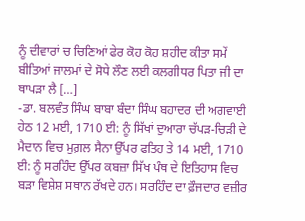ਨੂੰ ਦੀਵਾਰਾਂ ਚ ਚਿਣਿਆਂ ਫੇਰ ਕੋਹ ਕੋਹ ਸ਼ਹੀਦ ਕੀਤਾ ਸਮੇਂ ਬੀਤਿਆਂ ਜਾਲਮਾਂ ਦੇ ਸੋਧੇ ਲੌਣ ਲਈ ਕਲਗੀਧਰ ਪਿਤਾ ਜੀ ਦਾ ਥਾਪੜਾ ਲੈ […]
-ਡਾ. ਬਲਵੰਤ ਸਿੰਘ ਬਾਬਾ ਬੰਦਾ ਸਿੰਘ ਬਹਾਦਰ ਦੀ ਅਗਵਾਈ ਹੇਠ 12 ਮਈ, 1710 ਈ: ਨੂੰ ਸਿੱਖਾਂ ਦੁਆਰਾ ਚੱਪੜ-ਚਿੜੀ ਦੇ ਮੈਦਾਨ ਵਿਚ ਮੁਗ਼ਲ ਸੈਨਾ ਉੱਪਰ ਫਤਿਹ ਤੇ 14 ਮਈ, 1710 ਈ: ਨੂੰ ਸਰਹਿੰਦ ਉੱਪਰ ਕਬਜ਼ਾ ਸਿੱਖ ਪੰਥ ਦੇ ਇਤਿਹਾਸ ਵਿਚ ਬੜਾ ਵਿਸ਼ੇਸ਼ ਸਥਾਨ ਰੱਖਦੇ ਹਨ। ਸਰਹਿੰਦ ਦਾ ਫ਼ੌਜਦਾਰ ਵਜ਼ੀਰ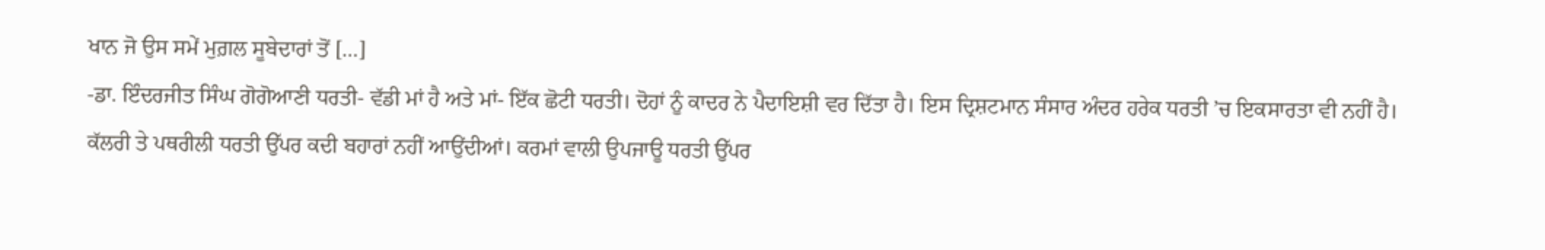ਖਾਨ ਜੋ ਉਸ ਸਮੇਂ ਮੁਗ਼ਲ ਸੂਬੇਦਾਰਾਂ ਤੋਂ […]
-ਡਾ. ਇੰਦਰਜੀਤ ਸਿੰਘ ਗੋਗੋਆਣੀ ਧਰਤੀ- ਵੱਡੀ ਮਾਂ ਹੈ ਅਤੇ ਮਾਂ- ਇੱਕ ਛੋਟੀ ਧਰਤੀ। ਦੋਹਾਂ ਨੂੰ ਕਾਦਰ ਨੇ ਪੈਦਾਇਸ਼ੀ ਵਰ ਦਿੱਤਾ ਹੈ। ਇਸ ਦ੍ਰਿਸ਼ਟਮਾਨ ਸੰਸਾਰ ਅੰਦਰ ਹਰੇਕ ਧਰਤੀ ’ਚ ਇਕਸਾਰਤਾ ਵੀ ਨਹੀਂ ਹੈ। ਕੱਲਰੀ ਤੇ ਪਥਰੀਲੀ ਧਰਤੀ ਉੱਪਰ ਕਦੀ ਬਹਾਰਾਂ ਨਹੀਂ ਆਉਂਦੀਆਂ। ਕਰਮਾਂ ਵਾਲੀ ਉਪਜਾਊ ਧਰਤੀ ਉੱਪਰ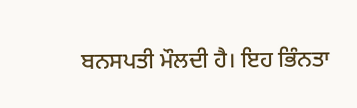ਬਨਸਪਤੀ ਮੌਲਦੀ ਹੈ। ਇਹ ਭਿੰਨਤਾ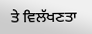ਤੇ ਵਿਲੱਖਣਤਾ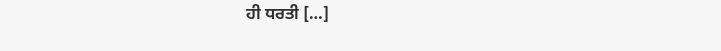ਹੀ ਧਰਤੀ […]